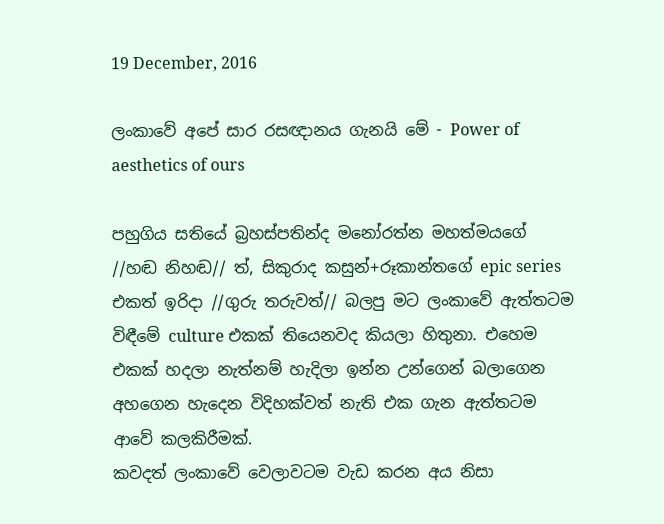19 December, 2016

ලංකාවේ අපේ සාර රසඥානය ගැනයි මේ - Power of aesthetics of ours

පහුගිය සතියේ බ්‍රහස්පතින්ද මනෝරත්න මහත්මයගේ //හඬ නිහඬ// ත්, සිකුරාද කසුන්+රූකාන්තගේ epic series එකත් ඉරිදා //ගුරු තරුවත්// බලපු මට ලංකාවේ ඇත්තටම විඳීමේ culture එකක් තියෙනවද කියලා හිතුනා. එහෙම එකක් හදලා නැත්නම් හැදිලා ඉන්න උන්ගෙන් බලාගෙන අහගෙන හැදෙන විදිහක්වත් නැති එක ගැන ඇත්තටම ආවේ කලකිරීමක්.
කවදත් ලංකාවේ වෙලාවටම වැඩ කරන අය නිසා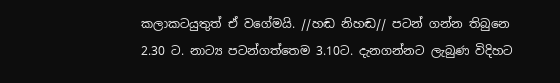කලාකටයුතුත් ඒ වගේමයි. //හඬ නිහඬ// පටන් ගන්න තිබුනෙ 2.30 ට. නාට්‍ය පටන්ගත්තෙම 3.10ට. දැනගන්නට ලැබුණ විදිහට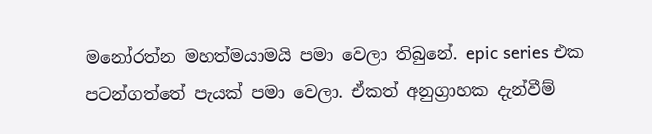මනෝරත්න මහත්මයාමයි පමා වෙලා තිබුනේ. epic series එක පටන්ගත්තේ පැයක් පමා වෙලා. ඒකත් අනුග්‍රාහක දැන්වීම්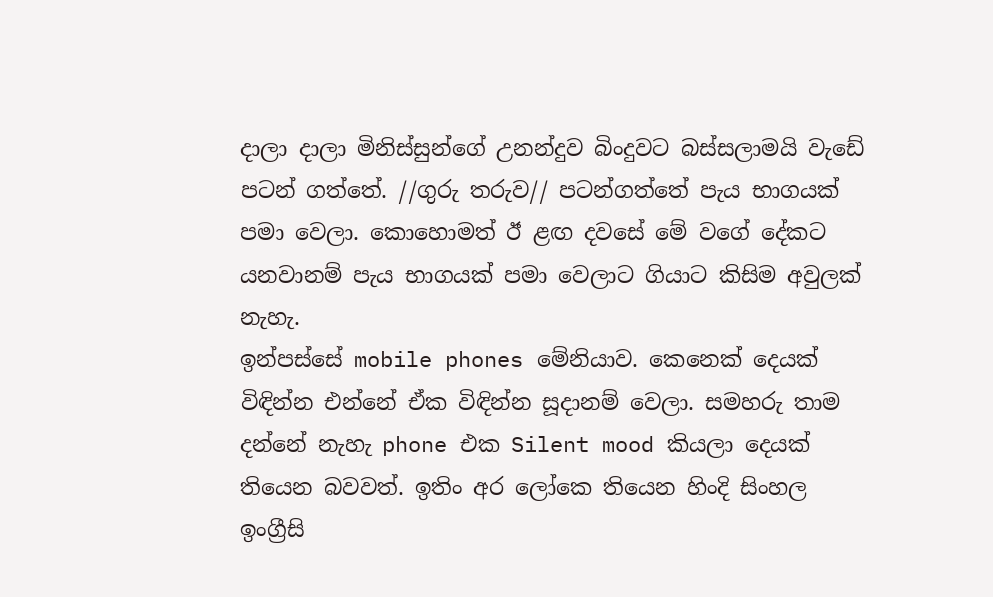දාලා දාලා මිනිස්සුන්ගේ උනන්දුව බිංදුවට බස්සලාමයි වැඩේ පටන් ගත්තේ. //ගුරු තරුව// පටන්ගත්තේ පැය භාගයක් පමා වෙලා. කොහොමත් ඊ ළඟ දවසේ මේ වගේ දේකට යනවානම් පැය භාගයක් පමා වෙලාට ගියාට කිසිම අවුලක් නැහැ.
ඉන්පස්සේ mobile phones මේනියාව. කෙනෙක් දෙයක් විඳින්න එන්නේ ඒක විඳින්න සූදානම් වෙලා. සමහරු තාම දන්නේ නැහැ phone එක Silent mood කියලා දෙයක් තියෙන බවවත්. ඉතිං අර ලෝකෙ තියෙන හිංදි සිංහල ඉංග්‍රීසි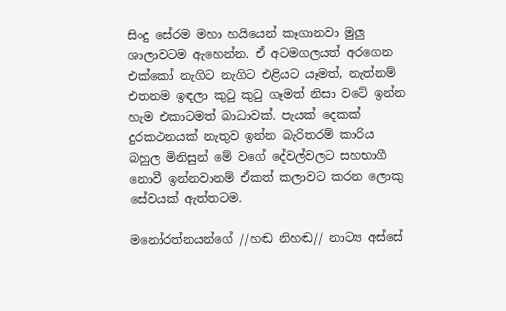සිංදු සේරම මහා හයියෙන් කෑගානවා මුලු ශාලාවටම ඇහෙන්න. ඒ අටමගලයත් අරගෙන එක්කෝ නැගිට නැගිට එළියට යෑමත්, නැත්නම් එතනම ඉඳලා කුටු කුටු ගෑමත් නිසා වටේ ඉන්න හැම එකාටමත් බාධාවක්. පැයක් දෙකක් දුරකථනයක් නැතුව ඉන්න බැරිතරම් කාරිය බහුල මිනිසුන් මේ වගේ දේවල්වලට සහභාගී නොවී ඉන්නවානම් ඒකත් කලාවට කරන ලොකු සේවයක් ඇත්තටම.

මනෝරත්නයන්ගේ //හඬ නිහඬ// නාට්‍ය අස්සේ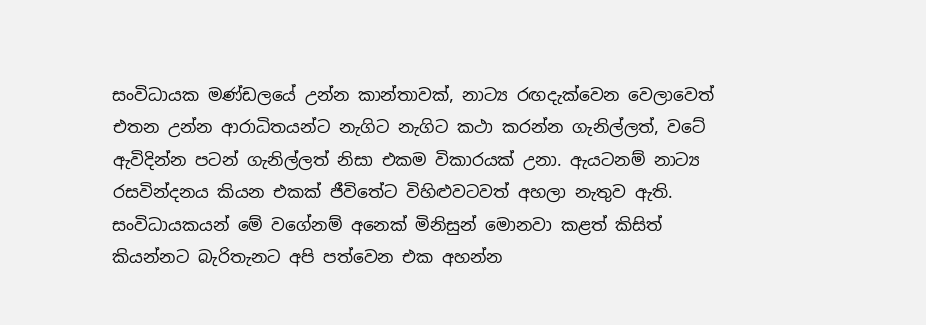සංවිධායක මණ්ඩලයේ උන්න කාන්තාවක්, නාට්‍ය රඟදැක්වෙන වෙලාවෙත් එතන උන්න ආරාධිතයන්ට නැගිට නැගිට කථා කරන්න ගැනිල්ලත්, වටේ ඇවිදින්න පටන් ගැනිල්ලත් නිසා එකම විකාරයක් උනා. ඇයටනම් නාට්‍ය රසවින්දනය කියන එකක් ජීවිතේට විහිළුවටවත් අහලා නැතුව ඇති. සංවිධායකයන් මේ වගේනම් අනෙක් මිනිසුන් මොනවා කළත් කිසිත් කියන්නට බැරිතැනට අපි පත්වෙන එක අහන්න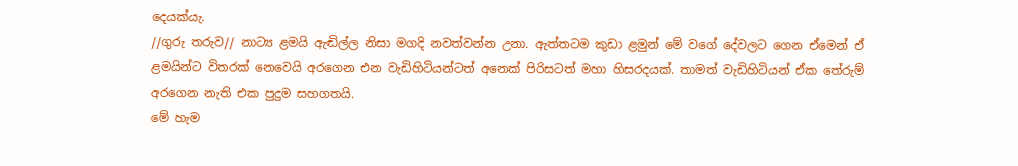දෙයක්යැ.
//ගුරු තරුව// නාට්‍ය ළමයි ඇඬිල්ල නිසා මගදි නවත්වන්න උනා. ඇත්තටම කුඩා ළමුන් මේ වගේ දේවලට ගෙන ඒමෙන් ඒ ළමයින්ට විතරක් නෙවෙයි අරගෙන එන වැඩිහිටියන්ටත් අනෙක් පිරිසටත් මහා හිසරදයක්. තාමත් වැඩිහිටියන් ඒක තේරුම් අරගෙන නැති එක පුදුම සහගතයි.
මේ හැම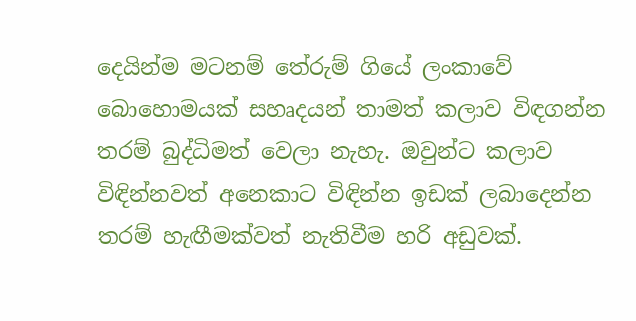දෙයින්ම මටනම් තේරුම් ගියේ ලංකාවේ බොහොමයක් සහෘදයන් තාමත් කලාව විඳගන්න තරම් බුද්ධිමත් වෙලා නැහැ. ඔවුන්ට කලාව විඳින්නවත් අනෙකාට විඳින්න ඉඩක් ලබාදෙන්න තරම් හැඟීමක්වත් නැතිවීම හරි අඩුවක්.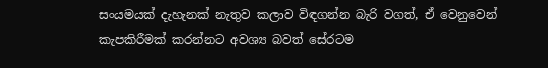සංයමයක් දැහැනක් නැතුව කලාව විඳගන්න බැරි වගත්, ඒ වෙනුවෙන් කැපකිරීමක් කරන්නට අවශ්‍ය බවත් සේරටම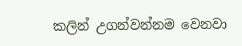කලින් උගන්වන්නම වෙනවා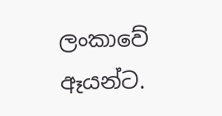ලංකාවේ ඈයන්ට.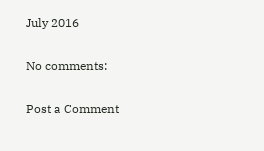July 2016

No comments:

Post a Comment